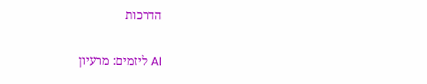הדרכות

AI ליזמים: מרעיון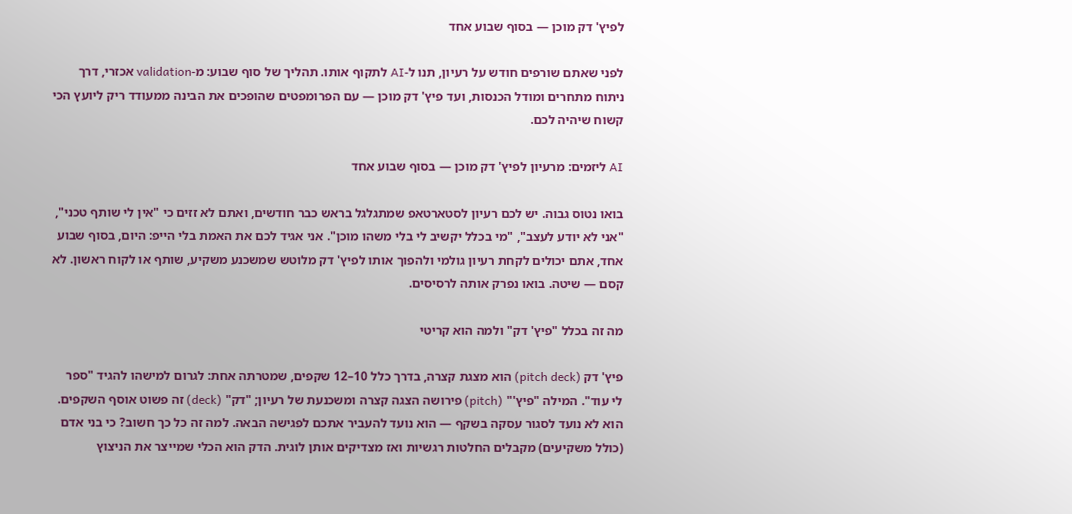לפיץ' דק מוכן — בסוף שבוע אחד

לפני שאתם שורפים חודש על רעיון, תנו ל-AI לתקוף אותו. תהליך של סוף שבוע: מ-validation אכזרי, דרך ניתוח מתחרים ומודל הכנסות, ועד פיץ' דק מוכן — עם הפרומפטים שהופכים את הבינה ממעודד ריק ליועץ הכי קשוח שיהיה לכם.

AI ליזמים: מרעיון לפיץ' דק מוכן — בסוף שבוע אחד

בואו נטוס גבוה. יש לכם רעיון לסטארטאפ שמתגלגל בראש כבר חודשים, ואתם לא זזים כי "אין לי שותף טכני", "אני לא יודע לעצב", "מי בכלל יקשיב לי בלי משהו מוכן". אני אגיד לכם את האמת בלי הייפ: היום, בסוף שבוע אחד, אתם יכולים לקחת רעיון גולמי ולהפוך אותו לפיץ' דק מלוטש שמשכנע משקיע, שותף או לקוח ראשון. לא קסם — שיטה. בואו נפרק אותה לרסיסים.

מה זה בכלל "פיץ' דק" ולמה הוא קריטי

פיץ' דק (pitch deck) הוא מצגת קצרה, בדרך כלל 10–12 שקפים, שמטרתה אחת: לגרום למישהו להגיד "ספר לי עוד". המילה "פיץ'" (pitch) פירושה הצגה קצרה ומשכנעת של רעיון; "דק" (deck) זה פשוט אוסף השקפים. הוא לא נועד לסגור עסקה בשקף — הוא נועד להעביר אתכם לפגישה הבאה. למה זה כל כך חשוב? כי בני אדם (כולל משקיעים) מקבלים החלטות רגשיות ואז מצדיקים אותן לוגית. הדק הוא הכלי שמייצר את הניצוץ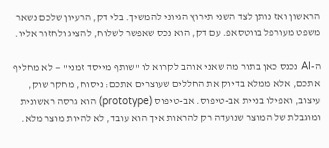הראשון ואז נותן לצד השני תירוץ הגיוני להמשיך. בלי דק, הרעיון שלכם נשאר משפט מעורפל בווטסאפ. עם דק, הוא נכס שאפשר לשלוח, להציג ולחזור אליו.

ה-AI נכנס כאן בתור מה שאני אוהב לקרוא לו "שותף מייסד זמני" — לא מחליף אתכם, אלא ממלא בדיוק את החללים שעוצרים אתכם: ניסוח, מחקר שוק, עיצוב, ואפילו בניית אב-טיפוס. אב-טיפוס (prototype) הוא גרסה ראשונית ומוגבלת של המוצר שנועדה רק להראות איך הוא עובד, לא להיות מוצר מלא.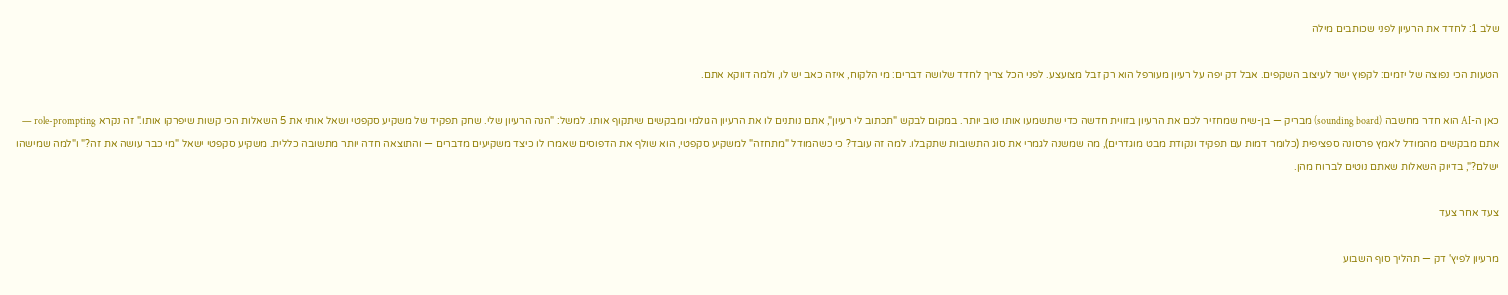שלב 1: לחדד את הרעיון לפני שכותבים מילה

הטעות הכי נפוצה של יזמים: לקפוץ ישר לעיצוב השקפים. אבל דק יפה על רעיון מעורפל הוא רק זבל מצועצע. לפני הכל צריך לחדד שלושה דברים: מי הלקוח, איזה כאב יש לו, ולמה דווקא אתם.

כאן ה-AI הוא חדר מחשבה (sounding board) מבריק — בן-שיח שמחזיר לכם את הרעיון בזווית חדשה כדי שתשמעו אותו טוב יותר. במקום לבקש "תכתוב לי רעיון", אתם נותנים לו את הרעיון הגולמי ומבקשים שיתקוף אותו. למשל: "הנה הרעיון שלי. שחק תפקיד של משקיע סקפטי ושאל אותי את 5 השאלות הכי קשות שיפרקו אותו." זה נקרא role-prompting — אתם מבקשים מהמודל לאמץ פרסונה ספציפית (כלומר דמות עם תפקיד ונקודת מבט מוגדרים), מה שמשנה לגמרי את סוג התשובות שתקבלו. למה זה עובד? כי כשהמודל "מתחזה" למשקיע סקפטי, הוא שולף את הדפוסים שאמרו לו כיצד משקיעים מדברים — והתוצאה חדה יותר מתשובה כללית. משקיע סקפטי ישאל "מי כבר עושה את זה?" ו"למה שמישהו ישלם?", בדיוק השאלות שאתם נוטים לברוח מהן.

צעד אחר צעד

מרעיון לפיץ' דק — תהליך סוף השבוע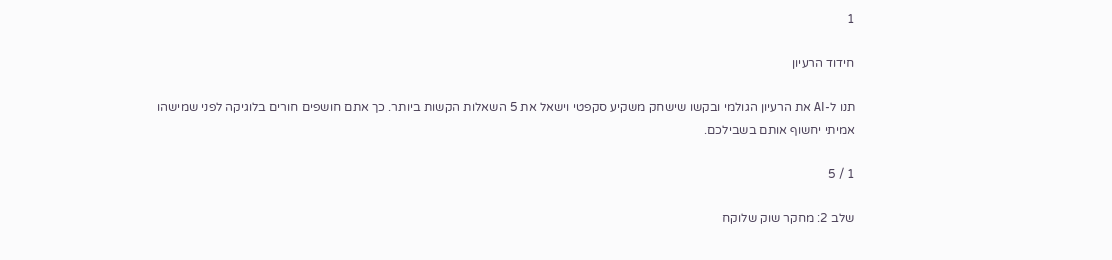1

חידוד הרעיון

תנו ל-AI את הרעיון הגולמי ובקשו שישחק משקיע סקפטי וישאל את 5 השאלות הקשות ביותר. כך אתם חושפים חורים בלוגיקה לפני שמישהו אמיתי יחשוף אותם בשבילכם.

1 / 5

שלב 2: מחקר שוק שלוקח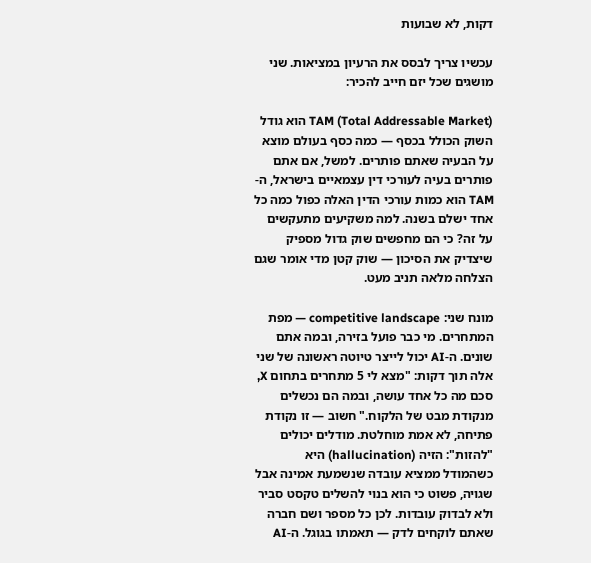דקות, לא שבועות

עכשיו צריך לבסס את הרעיון במציאות. שני מושגים שכל יזם חייב להכיר:

TAM (Total Addressable Market) הוא גודל השוק הכולל בכסף — כמה כסף בעולם מוצא על הבעיה שאתם פותרים. למשל, אם אתם פותרים בעיה לעורכי דין עצמאיים בישראל, ה-TAM הוא כמות עורכי הדין האלה כפול כמה כל אחד ישלם בשנה. למה משקיעים מתעקשים על זה? כי הם מחפשים שוק גדול מספיק שיצדיק את הסיכון — שוק קטן מדי אומר שגם הצלחה מלאה תניב מעט.

מונח שני: competitive landscape — מפת המתחרים. מי כבר פועל בזירה, ובמה אתם שונים. ה-AI יכול לייצר טיוטה ראשונה של שני אלה תוך דקות: "מצא לי 5 מתחרים בתחום X, סכם מה כל אחד עושה, ובמה הם נכשלים מנקודת מבט של הלקוח." חשוב — זו נקודת פתיחה, לא אמת מוחלטת. מודלים יכולים "להזות": הזיה (hallucination) היא כשהמודל ממציא עובדה שנשמעת אמינה אבל שגויה, פשוט כי הוא בנוי להשלים טקסט סביר ולא לבדוק עובדות. לכן כל מספר ושם חברה שאתם לוקחים לדק — תאמתו בגוגל. ה-AI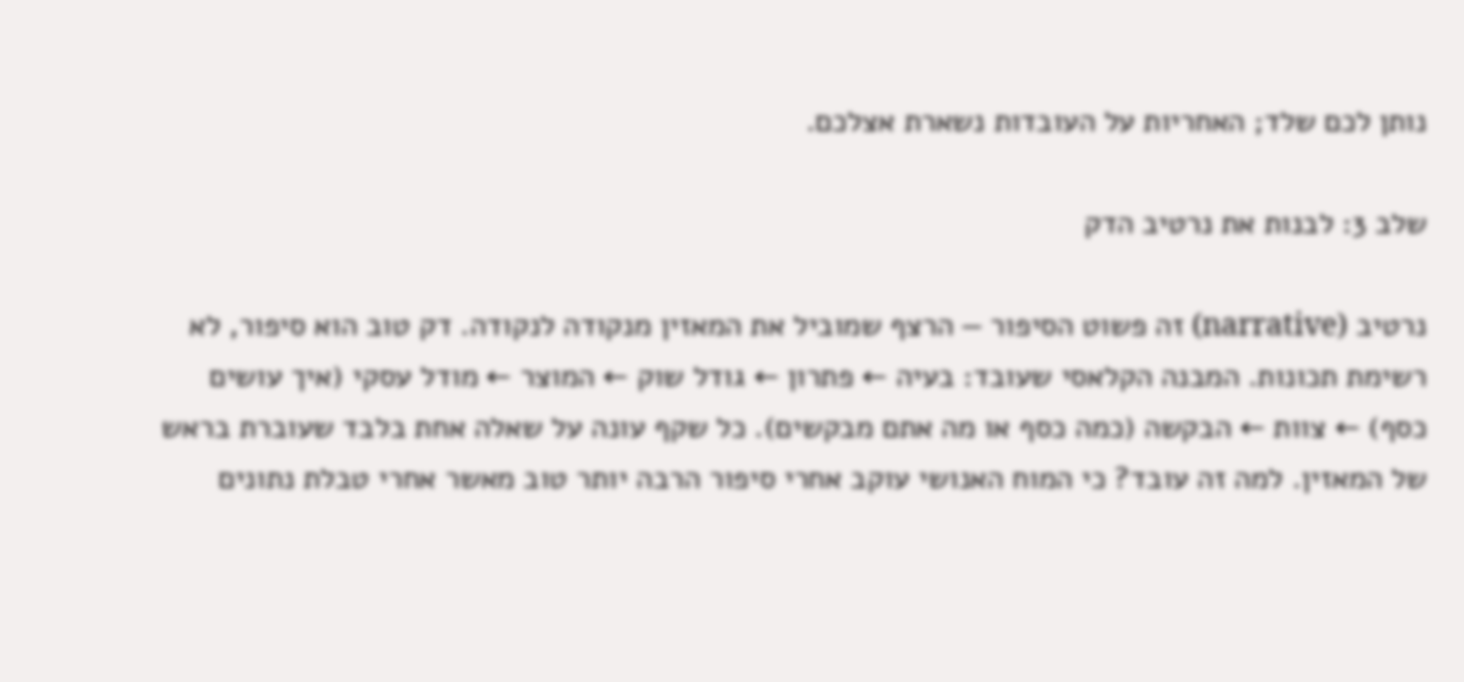נותן לכם שלד; האחריות על העובדות נשארת אצלכם.

שלב 3: לבנות את נרטיב הדק

נרטיב (narrative) זה פשוט הסיפור — הרצף שמוביל את המאזין מנקודה לנקודה. דק טוב הוא סיפור, לא רשימת תכונות. המבנה הקלאסי שעובד: בעיה ← פתרון ← גודל שוק ← המוצר ← מודל עסקי (איך עושים כסף) ← צוות ← הבקשה (כמה כסף או מה אתם מבקשים). כל שקף עונה על שאלה אחת בלבד שעוברת בראש של המאזין. למה זה עובד? כי המוח האנושי עוקב אחרי סיפור הרבה יותר טוב מאשר אחרי טבלת נתונים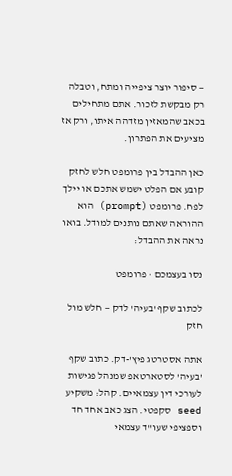— סיפור יוצר ציפייה ומתח, וטבלה רק מבקשת לזכור. אתם מתחילים בכאב שהמאזין מזדהה איתו, ורק אז מציעים את הפתרון.

כאן ההבדל בין פרומפט חלש לחזק קובע אם הפלט ישמש אתכם או יילך לפח. פרומפט (prompt) הוא ההוראה שאתם נותנים למודל. בואו נראה את ההבדל:

נסו בעצמכם · פרומפט

לכתוב שקף 'בעיה' לדק — חלש מול חזק

אתה אסטרטג פיץ'-דק. כתוב שקף 'בעיה' לסטארטאפ שמנהל פגישות לעורכי דין עצמאיים. קהל: משקיע seed סקפטי. הצג כאב אחד חד וספציפי שעו"ד עצמאי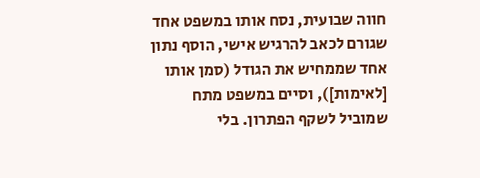חווה שבועית, נסח אותו במשפט אחד שגורם לכאב להרגיש אישי, הוסף נתון אחד שממחיש את הגודל (סמן אותו [לאימות]), וסיים במשפט מתח שמוביל לשקף הפתרון. בלי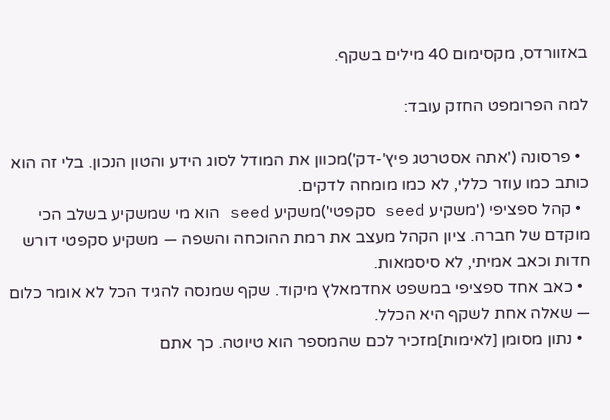באזוורדס, מקסימום 40 מילים בשקף.

למה הפרומפט החזק עובד:

  • פרסונה ('אתה אסטרטג פיץ'-דק')מכוון את המודל לסוג הידע והטון הנכון. בלי זה הוא כותב כמו עוזר כללי, לא כמו מומחה לדקים.
  • קהל ספציפי ('משקיע seed סקפטי')משקיע seed הוא מי שמשקיע בשלב הכי מוקדם של חברה. ציון הקהל מעצב את רמת ההוכחה והשפה — משקיע סקפטי דורש חדות וכאב אמיתי, לא סיסמאות.
  • כאב אחד ספציפי במשפט אחדמאלץ מיקוד. שקף שמנסה להגיד הכל לא אומר כלום — שאלה אחת לשקף היא הכלל.
  • נתון מסומן [לאימות]מזכיר לכם שהמספר הוא טיוטה. כך אתם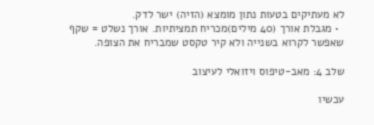לא מעתיקים בטעות נתון מומצא (הזיה) ישר לדק.
  • מגבלת אורך (40 מילים)מכריח תמציתיות. אורך נשלט = שקף שאפשר לקרוא בשנייה ולא קיר טקסט שמבריח את הצופה.

שלב 4: מאב-טיפוס ויזואלי לעיצוב

עכשיו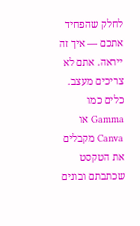לחלק שהפחיד אתכם — איך זה ייראה. אתם לא צריכים מעצב. כלים כמו Gamma או Canva מקבלים את הטקסט שכתבתם ובונים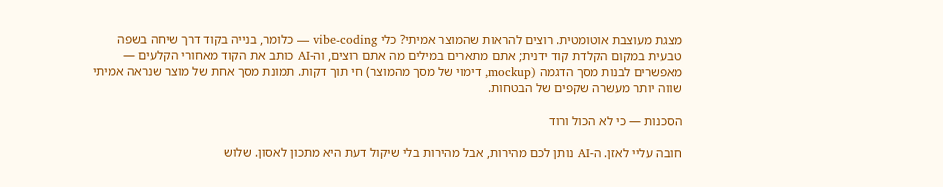מצגת מעוצבת אוטומטית. רוצים להראות שהמוצר אמיתי? כלי vibe-coding — כלומר, בנייה בקוד דרך שיחה בשפה טבעית במקום הקלדת קוד ידנית; אתם מתארים במילים מה אתם רוצים, וה-AI כותב את הקוד מאחורי הקלעים — מאפשרים לבנות מסך הדגמה (mockup, דימוי של מסך מהמוצר) חי תוך דקות. תמונת מסך אחת של מוצר שנראה אמיתי שווה יותר מעשרה שקפים של הבטחות.

הסכנות — כי לא הכול ורוד

חובה עליי לאזן. ה-AI נותן לכם מהירות, אבל מהירות בלי שיקול דעת היא מתכון לאסון. שלוש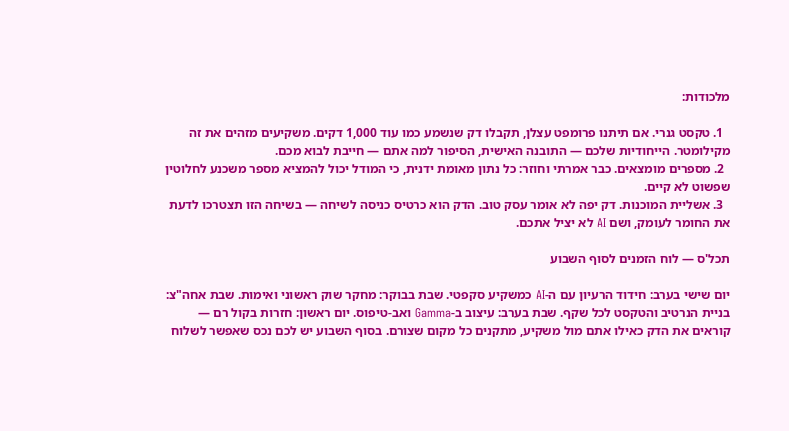מלכודות:

  1. טקסט גנרי. אם תיתנו פרומפט עצלן, תקבלו דק שנשמע כמו עוד 1,000 דקים. משקיעים מזהים את זה מקילומטר. הייחודיות שלכם — התובנה האישית, הסיפור למה אתם — חייבת לבוא מכם.
  2. מספרים מומצאים. כבר אמרתי וחוזר: כל נתון מאומת ידנית, כי המודל יכול להמציא מספר משכנע לחלוטין שפשוט לא קיים.
  3. אשליית המוכנות. דק יפה לא אומר עסק טוב. הדק הוא כרטיס כניסה לשיחה — בשיחה הזו תצטרכו לדעת את החומר לעומק, ושם AI לא יציל אתכם.

תכל'ס — לוח הזמנים לסוף השבוע

יום שישי בערב: חידוד הרעיון עם ה-AI כמשקיע סקפטי. שבת בבוקר: מחקר שוק ראשוני ואימות. שבת אחה"צ: בניית הנרטיב והטקסט לכל שקף. שבת בערב: עיצוב ב-Gamma ואב-טיפוס. יום ראשון: חזרות בקול רם — קוראים את הדק כאילו אתם מול משקיע, מתקנים כל מקום שצורם. בסוף השבוע יש לכם נכס שאפשר לשלוח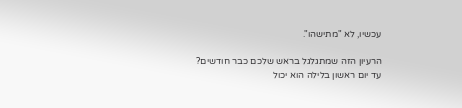עכשיו, לא "מתישהו".

הרעיון הזה שמתגלגל בראש שלכם כבר חודשים? עד יום ראשון בלילה הוא יכול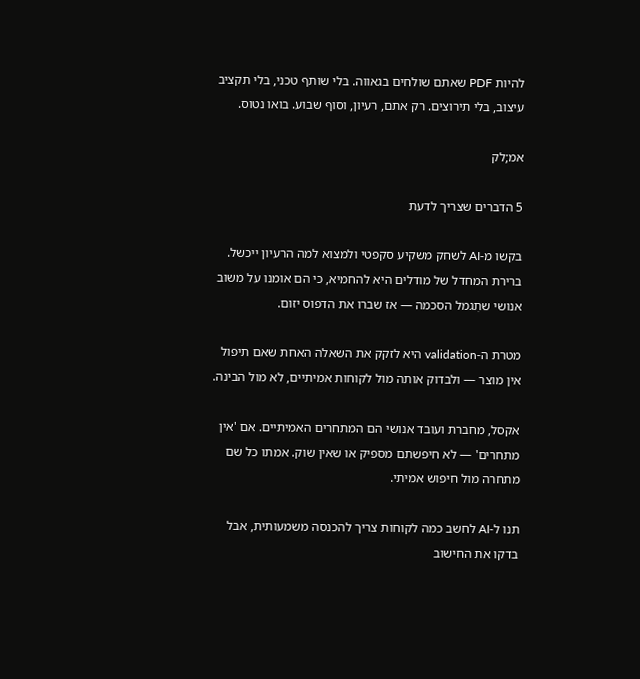להיות PDF שאתם שולחים בגאווה. בלי שותף טכני, בלי תקציב עיצוב, בלי תירוצים. רק אתם, רעיון, וסוף שבוע. בואו נטוס.

אמ;לק

5 הדברים שצריך לדעת

בקשו מ-AI לשחק משקיע סקפטי ולמצוא למה הרעיון ייכשל. ברירת המחדל של מודלים היא להחמיא, כי הם אומנו על משוב אנושי שתִגמל הסכמה — אז שברו את הדפוס יזום.

מטרת ה-validation היא לזקק את השאלה האחת שאם תיפול אין מוצר — ולבדוק אותה מול לקוחות אמיתיים, לא מול הבינה.

אקסל, מחברת ועובד אנושי הם המתחרים האמיתיים. אם 'אין מתחרים' — לא חיפשתם מספיק או שאין שוק. אמתו כל שם מתחרה מול חיפוש אמיתי.

תנו ל-AI לחשב כמה לקוחות צריך להכנסה משמעותית, אבל בדקו את החישוב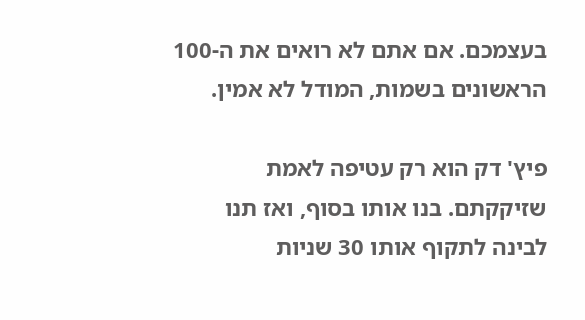בעצמכם. אם אתם לא רואים את ה-100 הראשונים בשמות, המודל לא אמין.

פיץ' דק הוא רק עטיפה לאמת שזיקקתם. בנו אותו בסוף, ואז תנו לבינה לתקוף אותו 30 שניות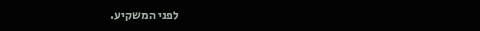לפני המשקיע.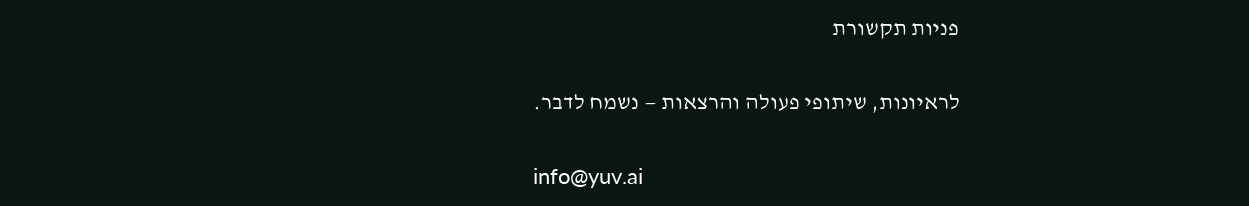פניות תקשורת

לראיונות, שיתופי פעולה והרצאות — נשמח לדבר.

info@yuv.ai